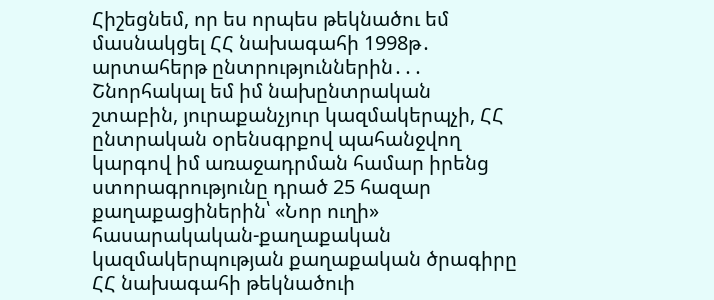Հիշեցնեմ, որ ես որպես թեկնածու եմ մասնակցել ՀՀ նախագահի 1998թ․ արտահերթ ընտրություններին․․․ Շնորհակալ եմ իմ նախընտրական շտաբին, յուրաքանչյուր կազմակերպչի, ՀՀ ընտրական օրենսգրքով պահանջվող կարգով իմ առաջադրման համար իրենց ստորագրությունը դրած 25 հազար քաղաքացիներին՝ «Նոր ուղի» հասարակական-քաղաքական կազմակերպության քաղաքական ծրագիրը ՀՀ նախագահի թեկնածուի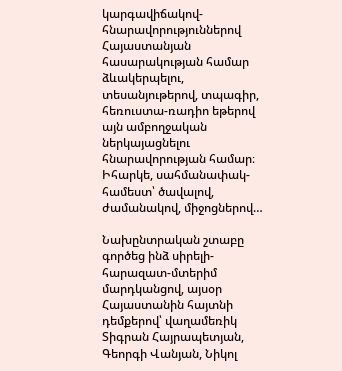կարգավիճակով-հնարավորություններով Հայաստանյան հասարակության համար ձևակերպելու, տեսանյութերով, տպագիր, հեռուստա-ռադիո եթերով այն ամբողջական ներկայացնելու հնարավորության համար։ Իհարկե, սահմանափակ-համեստ՝ ծավալով, ժամանակով, միջոցներով…

Նախընտրական շտաբը գործեց ինձ սիրելի-հարազատ-մտերիմ մարդկանցով, այսօր Հայաստանին հայտնի դեմքերով՝ վաղամեռիկ Տիգրան Հայրապետյան, Գեորգի Վանյան, Նիկոլ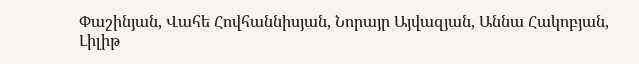Փաշինյան, Վահե Հովհաննիսյան, Նորայր Այվազյան, Աննա Հակոբյան, Լիլիթ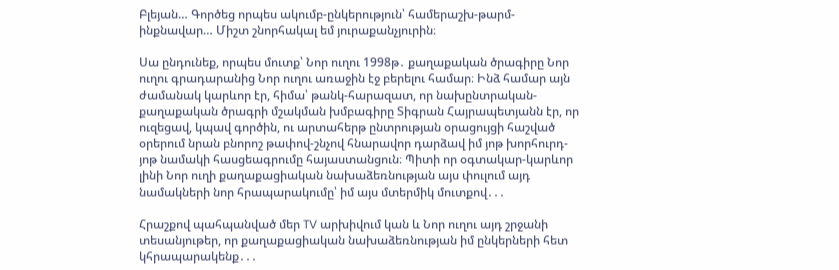Բլեյան… Գործեց որպես ակումբ-ընկերություն՝ համերաշխ-թարմ-ինքնավար… Միշտ շնորհակալ եմ յուրաքանչյուրին։

Սա ընդունեք, որպես մուտք՝ Նոր ուղու 1998թ․ քաղաքական ծրագիրը Նոր ուղու գրադարանից Նոր ուղու առաջին էջ բերելու համար։ Ինձ համար այն ժամանակ կարևոր էր, հիմա՝ թանկ-հարազատ, որ նախընտրական-քաղաքական ծրագրի մշակման խմբագիրը Տիգրան Հայրապետյանն էր, որ ուզեցավ, կպավ գործին, ու արտահերթ ընտրության օրացույցի հաշված օրերում նրան բնորոշ թափով-շնչով հնարավոր դարձավ իմ յոթ խորհուրդ-յոթ նամակի հասցեագրումը հայաստանցուն։ Պիտի որ օգտակար-կարևոր լինի Նոր ուղի քաղաքացիական նախաձեռնության այս փուլում այդ նամակների նոր հրապարակումը՝ իմ այս մտերմիկ մուտքով․․․

Հրաշքով պահպանված մեր TV արխիվում կան և Նոր ուղու այդ շրջանի տեսանյութեր, որ քաղաքացիական նախաձեռնության իմ ընկերների հետ կհրապարակենք․․․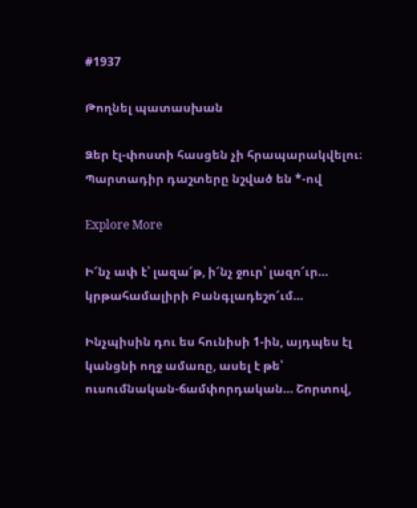#1937

Թողնել պատասխան

Ձեր էլ-փոստի հասցեն չի հրապարակվելու։ Պարտադիր դաշտերը նշված են *-ով

Explore More

Ի՜նչ ափ է՝ լազա՜թ, ի՜նչ ջուր՝ լազո՜ւր… կրթահամալիրի Բանգլադեշո՜ւմ…

Ինչպիսին դու ես հունիսի 1-ին, այդպես էլ կանցնի ողջ ամառը, ասել է թե՝ ուսումնական-ճամփորդական… Շորտով,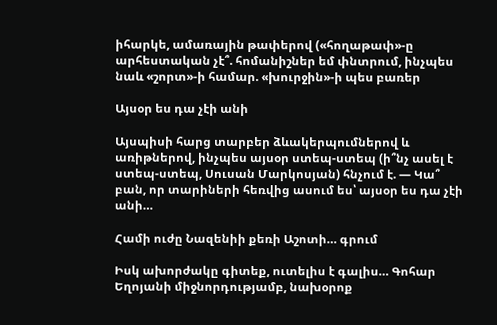իհարկե, ամառային թափերով («հողաթափ»-ը  արհեստական չէ՞. հոմանիշներ եմ փնտրում, ինչպես նաև «շորտ»-ի համար. «խուրջին»-ի պես բառեր

Այսօր ես դա չէի անի

Այսպիսի հարց տարբեր ձևակերպումներով և առիթներով, ինչպես այսօր ստեպ-ստեպ (ի՞նչ ասել է ստեպ-ստեպ, Սուսան Մարկոսյան) հնչում է. — Կա՞ բան, որ տարիների հեռվից ասում ես՝ այսօր ես դա չէի անի…

Համի ուժը Նազենիի քեռի Աշոտի… գրում

Իսկ ախորժակը գիտեք, ուտելիս է գալիս… Գոհար Եղոյանի միջնորդությամբ, նախօրոք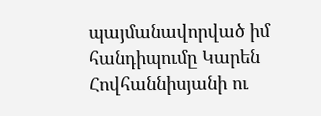պայմանավորված իմ հանդիպումը Կարեն Հովհաննիսյանի ու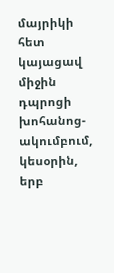մայրիկի հետ կայացավ միջին դպրոցի խոհանոց-ակումբում, կեսօրին, երբ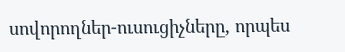սովորողներ-ուսուցիչները, որպես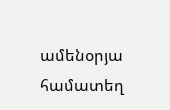ամենօրյա համատեղ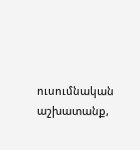ուսումնական աշխատանք,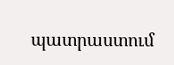պատրաստում